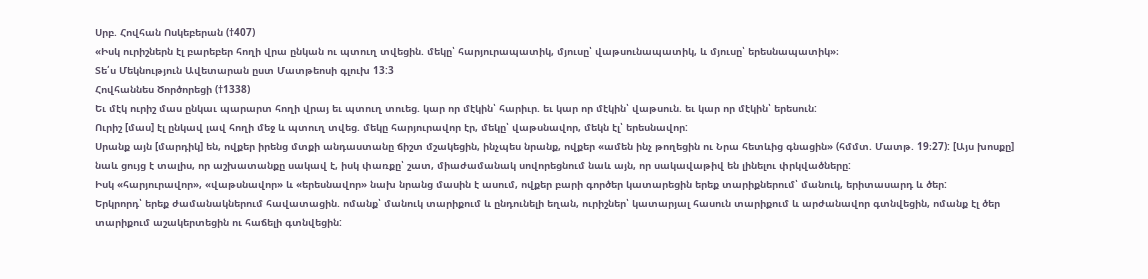Սրբ. Հովհան Ոսկեբերան (†407)
«Իսկ ուրիշներն էլ բարեբեր հողի վրա ընկան ու պտուղ տվեցին. մեկը՝ հարյուրապատիկ, մյուսը՝ վաթսունապատիկ, և մյուսը՝ երեսնապատիկ»։
Տե՛ս Մեկնություն Ավետարան ըստ Մատթեոսի գլուխ 13:3
Հովհաննես Ծործորեցի (†1338)
Եւ մէկ ուրիշ մաս ընկաւ պարարտ հողի վրայ եւ պտուղ տուեց. կար որ մէկին՝ հարիւր. եւ կար որ մէկին՝ վաթսուն. եւ կար որ մէկին՝ երեսուն:
Ուրիշ [մաս] էլ ընկավ լավ հողի մեջ և պտուղ տվեց. մեկը հարյուրավոր էր, մեկը՝ վաթսնավոր, մեկն էլ՝ երեսնավոր:
Սրանք այն [մարդիկ] են, ովքեր իրենց մտքի անդաստանը ճիշտ մշակեցին, ինչպես նրանք, ովքեր «ամեն ինչ թողեցին ու Նրա հետևից գնացին» (հմմտ. Մատթ. 19։27): [Այս խոսքը] նաև ցույց է տալիս, որ աշխատանքը սակավ է, իսկ փառքը՝ շատ, միաժամանակ սովորեցնում նաև այն, որ սակավաթիվ են լինելու փրկվածները:
Իսկ «հարյուրավոր», «վաթսնավոր» և «երեսնավոր» նախ նրանց մասին է ասում, ովքեր բարի գործեր կատարեցին երեք տարիքներում՝ մանուկ, երիտասարդ և ծեր:
Երկրորդ՝ երեք ժամանակներում հավատացին. ոմանք՝ մանուկ տարիքում և ընդունելի եղան, ուրիշներ՝ կատարյալ հասուն տարիքում և արժանավոր գտնվեցին, ոմանք էլ ծեր տարիքում աշակերտեցին ու հաճելի գտնվեցին: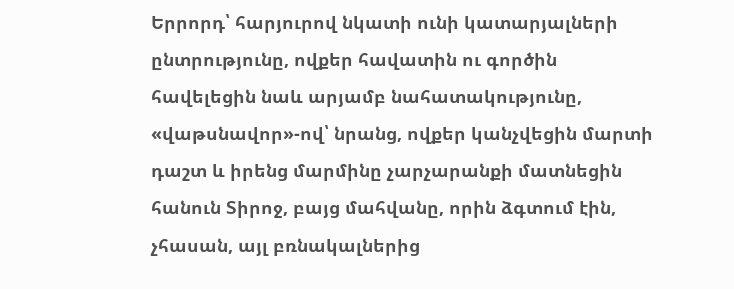Երրորդ՝ հարյուրով նկատի ունի կատարյալների ընտրությունը, ովքեր հավատին ու գործին հավելեցին նաև արյամբ նահատակությունը, «վաթսնավոր»-ով՝ նրանց, ովքեր կանչվեցին մարտի դաշտ և իրենց մարմինը չարչարանքի մատնեցին հանուն Տիրոջ, բայց մահվանը, որին ձգտում էին, չհասան, այլ բռնակալներից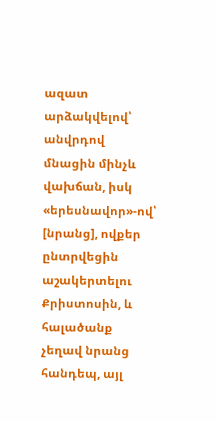ազատ արձակվելով՝ անվրդով մնացին մինչև վախճան, իսկ «երեսնավոր»-ով՝ [նրանց], ովքեր ընտրվեցին աշակերտելու Քրիստոսին, և հալածանք չեղավ նրանց հանդեպ, այլ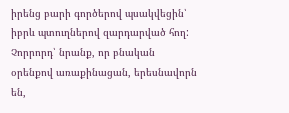իրենց բարի գործերով պսակվեցին՝ իբրև պտուղներով զարդարված հող:
Չորրորդ՝ նրանք, որ բնական օրենքով առաքինացան, երեսնավորն են,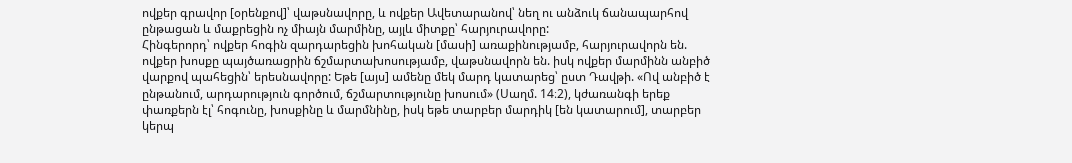ովքեր գրավոր [օրենքով]՝ վաթսնավորը, և ովքեր Ավետարանով՝ նեղ ու անձուկ ճանապարհով ընթացան և մաքրեցին ոչ միայն մարմինը, այլև միտքը՝ հարյուրավորը:
Հինգերորդ՝ ովքեր հոգին զարդարեցին խոհական [մասի] առաքինությամբ, հարյուրավորն են. ովքեր խոսքը պայծառացրին ճշմարտախոսությամբ, վաթսնավորն են. իսկ ովքեր մարմինն անբիծ վարքով պահեցին՝ երեսնավորը: Եթե [այս] ամենը մեկ մարդ կատարեց՝ ըստ Դավթի. «Ով անբիծ է ընթանում, արդարություն գործում, ճշմարտությունը խոսում» (Սաղմ. 14։2), կժառանգի երեք փառքերն էլ՝ հոգունը, խոսքինը և մարմնինը, իսկ եթե տարբեր մարդիկ [են կատարում], տարբեր կերպ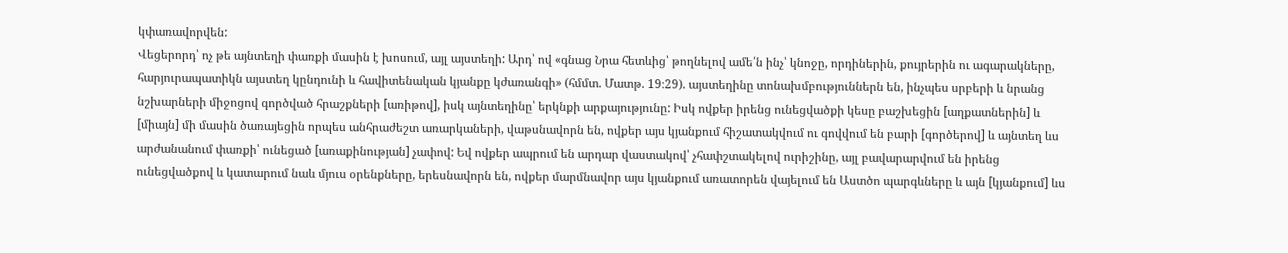կփառավորվեն:
Վեցերորդ՝ ոչ թե այնտեղի փառքի մասին է խոսում, այլ այստեղի: Արդ՝ ով «գնաց Նրա հետևից՝ թողնելով ամե՛ն ինչ՝ կնոջը, որդիներին, քույրերին ու ագարակները, հարյուրապատիկն այստեղ կընդունի և հավիտենական կյանքը կժառանգի» (հմմտ. Մատթ. 19։29). այստեղինը տոնախմբություններն են, ինչպես սրբերի և նրանց նշխարների միջոցով գործված հրաշքների [առիթով], իսկ այնտեղինը՝ երկնքի արքայությունը: Իսկ ովքեր իրենց ունեցվածքի կեսը բաշխեցին [աղքատներին] և [միայն] մի մասին ծառայեցին որպես անհրաժեշտ առարկաների, վաթսնավորն են, ովքեր այս կյանքում հիշատակվում ու գովվում են բարի [գործերով] և այնտեղ ևս արժանանում փառքի՝ ունեցած [առաքինության] չափով: Եվ ովքեր ապրում են արդար վաստակով՝ չհափշտակելով ուրիշինը, այլ բավարարվում են իրենց ունեցվածքով և կատարում նաև մյուս օրենքները, երեսնավորն են, ովքեր մարմնավոր այս կյանքում առատորեն վայելում են Աստծո պարգևները և այն [կյանքում] ևս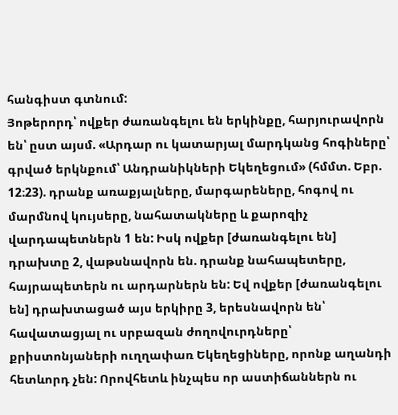հանգիստ գտնում:
Յոթերորդ՝ ովքեր ժառանգելու են երկինքը, հարյուրավորն են՝ ըստ այսմ. «Արդար ու կատարյալ մարդկանց հոգիները՝ գրված երկնքում՝ Անդրանիկների Եկեղեցում» (հմմտ. Եբր. 12։23). դրանք առաքյալները, մարգարեները, հոգով ու մարմնով կույսերը, նահատակները և քարոզիչ վարդապետներն 1 են: Իսկ ովքեր [ժառանգելու են] դրախտը 2, վաթսնավորն են. դրանք նահապետերը, հայրապետերն ու արդարներն են: Եվ ովքեր [ժառանգելու են] դրախտացած այս երկիրը 3, երեսնավորն են՝ հավատացյալ ու սրբազան ժողովուրդները՝ քրիստոնյաների ուղղափառ Եկեղեցիները, որոնք աղանդի հետևորդ չեն: Որովհետև ինչպես որ աստիճաններն ու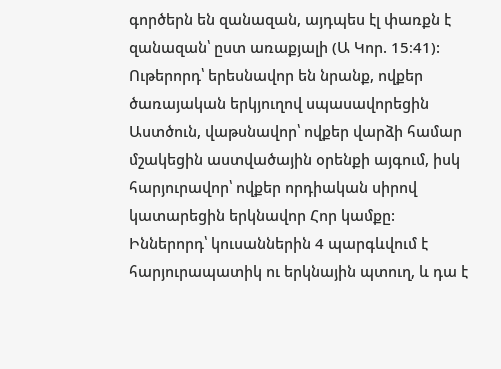գործերն են զանազան, այդպես էլ փառքն է զանազան՝ ըստ առաքյալի (Ա Կոր. 15։41):
Ութերորդ՝ երեսնավոր են նրանք, ովքեր ծառայական երկյուղով սպասավորեցին Աստծուն, վաթսնավոր՝ ովքեր վարձի համար մշակեցին աստվածային օրենքի այգում, իսկ հարյուրավոր՝ ովքեր որդիական սիրով կատարեցին երկնավոր Հոր կամքը:
Իններորդ՝ կուսաններին 4 պարգևվում է հարյուրապատիկ ու երկնային պտուղ, և դա է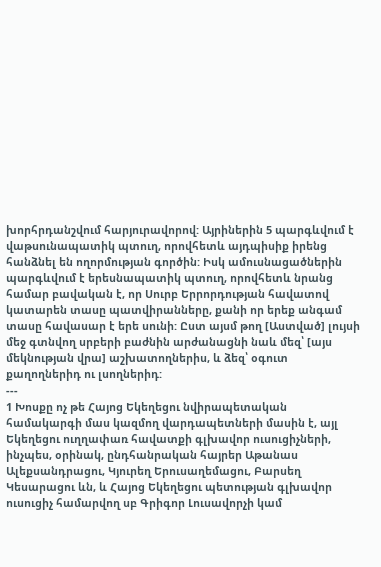խորհրդանշվում հարյուրավորով: Այրիներին 5 պարգևվում է վաթսունապատիկ պտուղ, որովհետև այդպիսիք իրենց հանձնել են ողորմության գործին: Իսկ ամուսնացածներին պարգևվում է երեսնապատիկ պտուղ, որովհետև նրանց համար բավական է, որ Սուրբ Երրորդության հավատով կատարեն տասը պատվիրանները, քանի որ երեք անգամ տասը հավասար է երե սունի: Ըստ այսմ թող [Աստված] լույսի մեջ գտնվող սրբերի բաժնին արժանացնի նաև մեզ՝ [այս մեկնության վրա] աշխատողներիս, և ձեզ՝ օգուտ քաղողներիդ ու լսողներիդ:
---
1 Խոսքը ոչ թե Հայոց Եկեղեցու նվիրապետական համակարգի մաս կազմող վարդապետների մասին է, այլ Եկեղեցու ուղղափառ հավատքի գլխավոր ուսուցիչների, ինչպես, օրինակ, ընդհանրական հայրեր Աթանաս Ալեքսանդրացու, Կյուրեղ Երուսաղեմացու, Բարսեղ Կեսարացու ևն, և Հայոց Եկեղեցու պետության գլխավոր ուսուցիչ համարվող սբ Գրիգոր Լուսավորչի կամ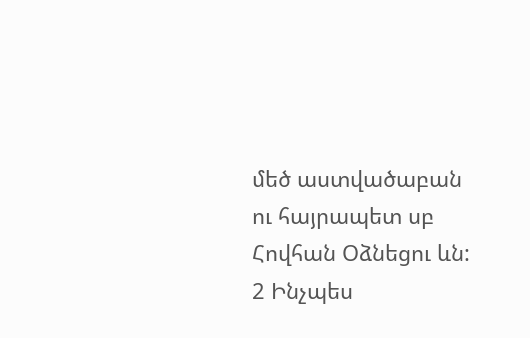մեծ աստվածաբան ու հայրապետ սբ Հովհան Օձնեցու ևն:
2 Ինչպես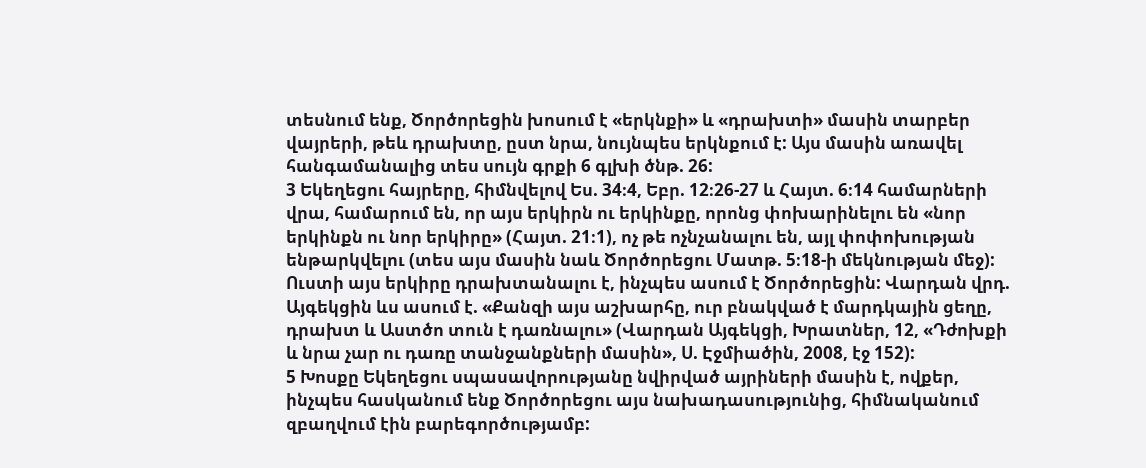տեսնում ենք, Ծործորեցին խոսում է «երկնքի» և «դրախտի» մասին տարբեր վայրերի, թեև դրախտը, ըստ նրա, նույնպես երկնքում է: Այս մասին առավել հանգամանալից տես սույն գրքի 6 գլխի ծնթ. 26:
3 Եկեղեցու հայրերը, հիմնվելով Ես. 34։4, Եբր. 12։26-27 և Հայտ. 6։14 համարների վրա, համարում են, որ այս երկիրն ու երկինքը, որոնց փոխարինելու են «նոր երկինքն ու նոր երկիրը» (Հայտ. 21։1), ոչ թե ոչնչանալու են, այլ փոփոխության ենթարկվելու (տես այս մասին նաև Ծործորեցու Մատթ. 5։18-ի մեկնության մեջ): Ուստի այս երկիրը դրախտանալու է, ինչպես ասում է Ծործորեցին: Վարդան վրդ. Այգեկցին ևս ասում է. «Քանզի այս աշխարհը, ուր բնակված է մարդկային ցեղը, դրախտ և Աստծո տուն է դառնալու» (Վարդան Այգեկցի, Խրատներ, 12, «Դժոխքի և նրա չար ու դառը տանջանքների մասին», Ս. Էջմիածին, 2008, էջ 152):
5 Խոսքը Եկեղեցու սպասավորությանը նվիրված այրիների մասին է, ովքեր, ինչպես հասկանում ենք Ծործորեցու այս նախադասությունից, հիմնականում զբաղվում էին բարեգործությամբ: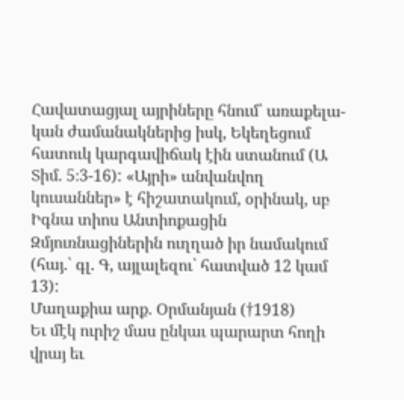Հավատացյալ այրիները հնում՝ առաքելա-կան ժամանակներից իսկ, Եկեղեցում հատուկ կարգավիճակ էին ստանում (Ա Տիմ. 5։3-16): «Այրի» անվանվող կուսաններ» է հիշատակում, օրինակ, սբ Իգնա տիոս Անտիոքացին Զմյուռնացիներին ուղղած իր նամակում (հայ.՝ գլ. Գ, այլալեզու՝ հատված 12 կամ 13):
Մաղաքիա արք. Օրմանյան (†1918)
Եւ մէկ ուրիշ մաս ընկաւ պարարտ հողի վրայ եւ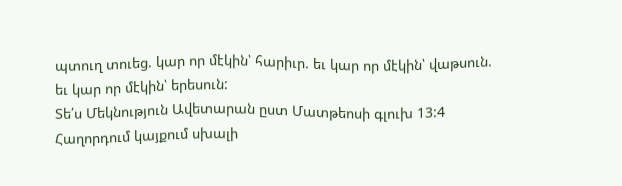պտուղ տուեց. կար որ մէկին՝ հարիւր. եւ կար որ մէկին՝ վաթսուն. եւ կար որ մէկին՝ երեսուն:
Տե՛ս Մեկնություն Ավետարան ըստ Մատթեոսի գլուխ 13:4
Հաղորդում կայքում սխալի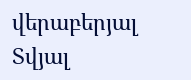վերաբերյալ
Տվյալ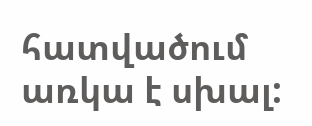հատվածում առկա է սխալ: